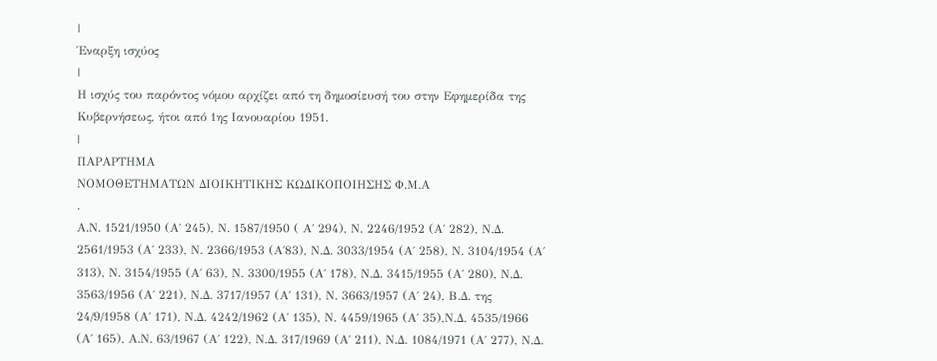|
Έναρξη ισχύος
|
Η ισχύς του παρόντος νόμου αρχίζει από τη δημοσίευσή του στην Εφημερίδα της Κυβερνήσεως, ήτοι από 1ης Ιανουαρίου 1951.
|
ΠΑΡΑΡΤΗΜΑ
ΝΟΜΟΘΕΤΗΜΑΤΩΝ ΔΙΟΙΚΗΤΙΚΗΣ ΚΩΔΙΚΟΠΟΙΗΣΗΣ Φ.Μ.Α
.
Α.Ν. 1521/1950 (Α΄ 245), Ν. 1587/1950 ( Α΄ 294), Ν. 2246/1952 (Α΄ 282), Ν.Δ. 2561/1953 (Α΄ 233), Ν. 2366/1953 (Α΄83), Ν.Δ. 3033/1954 (Α΄ 258), Ν. 3104/1954 (Α΄ 313), Ν. 3154/1955 (Α΄ 63), Ν. 3300/1955 (Α΄ 178), Ν.Δ. 3415/1955 (Α΄ 280), Ν.Δ. 3563/1956 (Α΄ 221), Ν.Δ. 3717/1957 (Α΄ 131), Ν. 3663/1957 (Α΄ 24), Β.Δ. της 24/9/1958 (Α΄ 171), Ν.Δ. 4242/1962 (Α΄ 135), Ν. 4459/1965 (Α΄ 35),Ν.Δ. 4535/1966 (Α΄ 165), Α.Ν. 63/1967 (Α΄ 122), Ν.Δ. 317/1969 (Α΄ 211), Ν.Δ. 1084/1971 (Α΄ 277), Ν.Δ.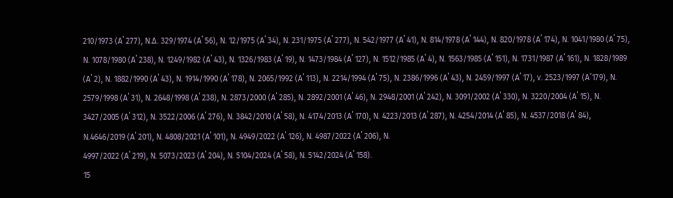210/1973 (Α΄ 277), Ν.Δ. 329/1974 (Α΄ 56), Ν. 12/1975 (Α΄ 34), Ν. 231/1975 (Α΄ 277), Ν. 542/1977 (Α΄ 41), Ν. 814/1978 (Α΄ 144), Ν. 820/1978 (Α΄ 174), Ν. 1041/1980 (Α΄ 75), Ν. 1078/1980 (Α΄ 238), Ν. 1249/1982 (Α΄ 43), Ν. 1326/1983 (Α΄ 19), Ν. 1473/1984 (Α΄ 127), Ν. 1512/1985 (Α΄ 4), Ν. 1563/1985 (Α΄ 151), Ν. 1731/1987 (Α΄ 161), Ν. 1828/1989 (Α΄ 2), Ν. 1882/1990 (Α΄ 43), Ν. 1914/1990 (Α΄ 178), Ν. 2065/1992 (Α΄ 113), Ν. 2214/1994 (Α΄ 75), Ν. 2386/1996 (Α΄ 43), Ν. 2459/1997 (Α΄ 17), ν. 2523/1997 (Α’179), Ν. 2579/1998 (Α΄ 31), Ν. 2648/1998 (Α΄ 238), Ν. 2873/2000 (Α΄ 285), Ν. 2892/2001 (Α΄ 46), Ν. 2948/2001 (Α΄ 242), Ν. 3091/2002 (Α΄ 330), Ν. 3220/2004 (Α΄ 15), Ν. 3427/2005 (Α΄ 312), Ν. 3522/2006 (Α΄ 276), Ν. 3842/2010 (Α΄ 58), Ν. 4174/2013 (Α΄ 170), Ν. 4223/2013 (Α΄ 287), Ν. 4254/2014 (Α΄ 85), Ν. 4537/2018 (Α΄ 84),
Ν.4646/2019 (Α΄ 201), Ν. 4808/2021 (Α΄ 101), Ν. 4949/2022 (Α΄ 126), Ν. 4987/2022 (Α΄ 206), Ν.
4997/2022 (Α΄ 219), Ν. 5073/2023 (Α΄ 204), Ν. 5104/2024 (Α΄ 58), Ν. 5142/2024 (Α΄ 158).
15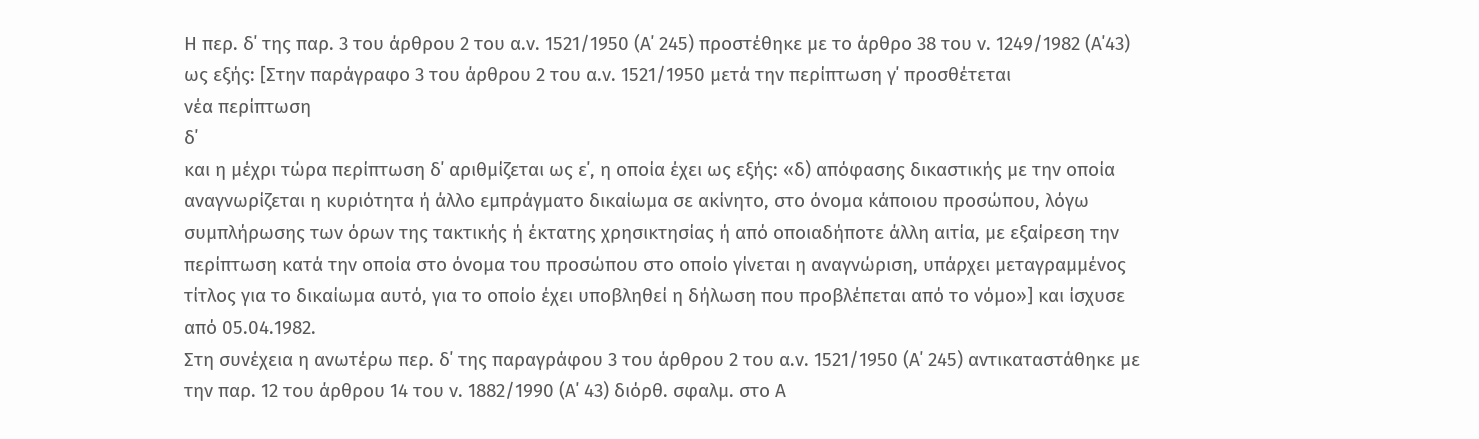Η περ. δ΄ της παρ. 3 του άρθρου 2 του α.ν. 1521/1950 (Α΄ 245) προστέθηκε με το άρθρο 38 του ν. 1249/1982 (Α΄43) ως εξής: [Στην παράγραφο 3 του άρθρου 2 του α.ν. 1521/1950 μετά την περίπτωση γ΄ προσθέτεται
νέα περίπτωση
δ΄
και η μέχρι τώρα περίπτωση δ΄ αριθμίζεται ως ε΄, η οποία έχει ως εξής: «δ) απόφασης δικαστικής με την οποία αναγνωρίζεται η κυριότητα ή άλλο εμπράγματο δικαίωμα σε ακίνητο, στο όνομα κάποιου προσώπου, λόγω συμπλήρωσης των όρων της τακτικής ή έκτατης χρησικτησίας ή από οποιαδήποτε άλλη αιτία, με εξαίρεση την περίπτωση κατά την οποία στο όνομα του προσώπου στο οποίο γίνεται η αναγνώριση, υπάρχει μεταγραμμένος τίτλος για το δικαίωμα αυτό, για το οποίο έχει υποβληθεί η δήλωση που προβλέπεται από το νόμο»] και ίσχυσε από 05.04.1982.
Στη συνέχεια η ανωτέρω περ. δ΄ της παραγράφου 3 του άρθρου 2 του α.ν. 1521/1950 (Α΄ 245) αντικαταστάθηκε με την παρ. 12 του άρθρου 14 του ν. 1882/1990 (Α΄ 43) διόρθ. σφαλμ. στο Α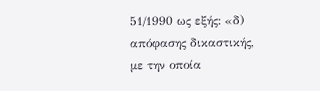51/1990 ως εξής: «δ) απόφασης δικαστικής, με την οποία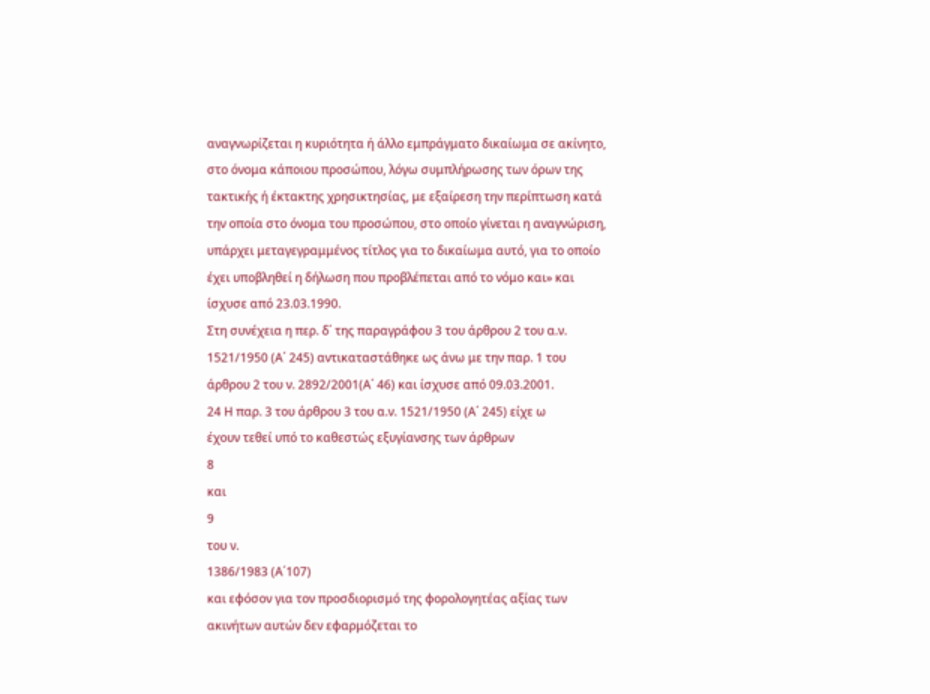αναγνωρίζεται η κυριότητα ή άλλο εμπράγματο δικαίωμα σε ακίνητο, στο όνομα κάποιου προσώπου, λόγω συμπλήρωσης των όρων της τακτικής ή έκτακτης χρησικτησίας, με εξαίρεση την περίπτωση κατά την οποία στο όνομα του προσώπου, στο οποίο γίνεται η αναγνώριση, υπάρχει μεταγεγραμμένος τίτλος για το δικαίωμα αυτό, για το οποίο έχει υποβληθεί η δήλωση που προβλέπεται από το νόμο και» και ίσχυσε από 23.03.1990.
Στη συνέχεια η περ. δ΄ της παραγράφου 3 του άρθρου 2 του α.ν. 1521/1950 (Α΄ 245) αντικαταστάθηκε ως άνω με την παρ. 1 του άρθρου 2 του ν. 2892/2001(Α΄ 46) και ίσχυσε από 09.03.2001.
24 Η παρ. 3 του άρθρου 3 του α.ν. 1521/1950 (Α΄ 245) είχε ω
έχουν τεθεί υπό το καθεστώς εξυγίανσης των άρθρων
8
και
9
του ν.
1386/1983 (Α΄107)
και εφόσον για τον προσδιορισμό της φορολογητέας αξίας των ακινήτων αυτών δεν εφαρμόζεται το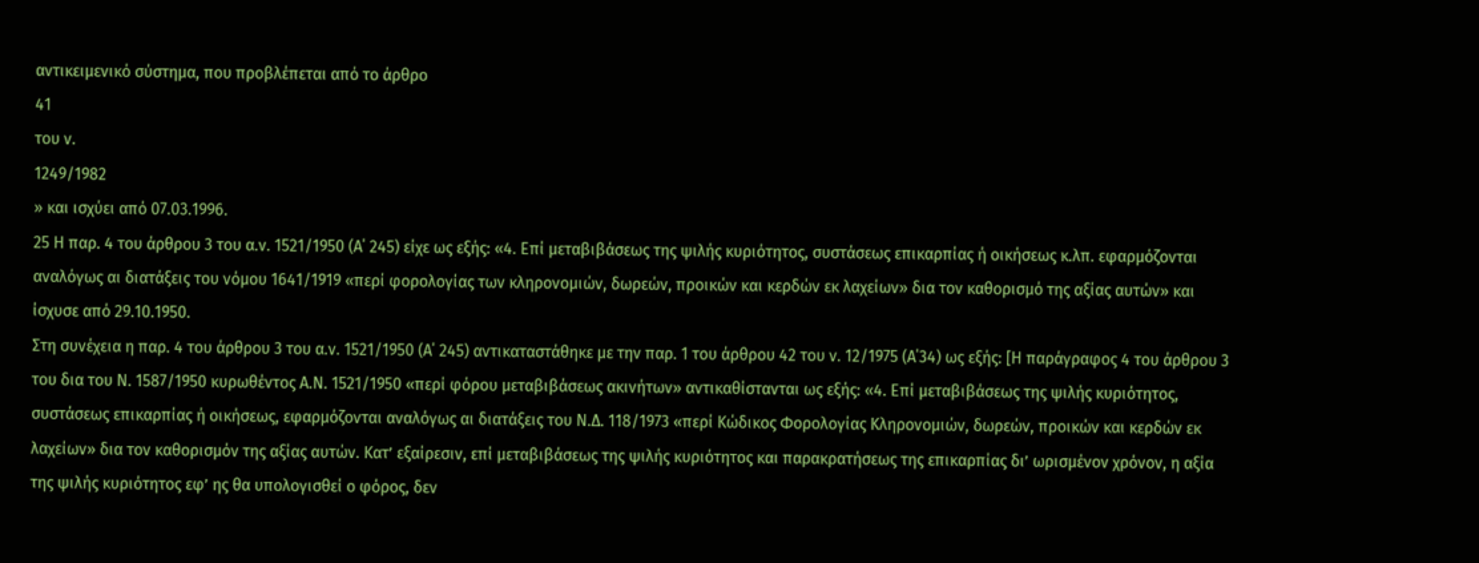αντικειμενικό σύστημα, που προβλέπεται από το άρθρο
41
του ν.
1249/1982
» και ισχύει από 07.03.1996.
25 Η παρ. 4 του άρθρου 3 του α.ν. 1521/1950 (Α΄ 245) είχε ως εξής: «4. Επί μεταβιβάσεως της ψιλής κυριότητος, συστάσεως επικαρπίας ή οικήσεως κ.λπ. εφαρμόζονται αναλόγως αι διατάξεις του νόμου 1641/1919 «περί φορολογίας των κληρονομιών, δωρεών, προικών και κερδών εκ λαχείων» δια τον καθορισμό της αξίας αυτών» και ίσχυσε από 29.10.1950.
Στη συνέχεια η παρ. 4 του άρθρου 3 του α.ν. 1521/1950 (Α΄ 245) αντικαταστάθηκε με την παρ. 1 του άρθρου 42 του ν. 12/1975 (Α΄34) ως εξής: [Η παράγραφος 4 του άρθρου 3 του δια του Ν. 1587/1950 κυρωθέντος Α.Ν. 1521/1950 «περί φόρου μεταβιβάσεως ακινήτων» αντικαθίστανται ως εξής: «4. Επί μεταβιβάσεως της ψιλής κυριότητος, συστάσεως επικαρπίας ή οικήσεως, εφαρμόζονται αναλόγως αι διατάξεις του Ν.Δ. 118/1973 «περί Κώδικος Φορολογίας Κληρονομιών, δωρεών, προικών και κερδών εκ λαχείων» δια τον καθορισμόν της αξίας αυτών. Κατ’ εξαίρεσιν, επί μεταβιβάσεως της ψιλής κυριότητος και παρακρατήσεως της επικαρπίας δι’ ωρισμένον χρόνον, η αξία της ψιλής κυριότητος εφ’ ης θα υπολογισθεί ο φόρος, δεν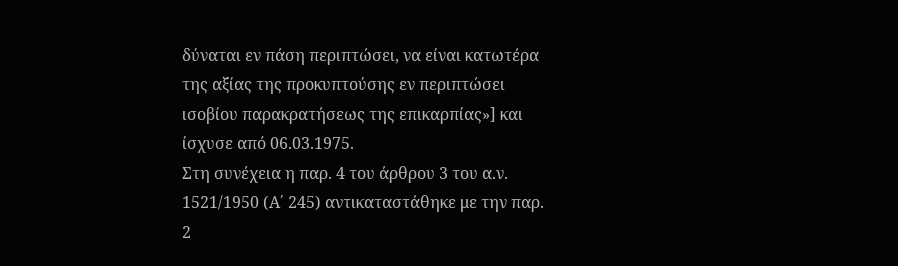δύναται εν πάση περιπτώσει, να είναι κατωτέρα της αξίας της προκυπτούσης εν περιπτώσει ισοβίου παρακρατήσεως της επικαρπίας»] και ίσχυσε από 06.03.1975.
Στη συνέχεια η παρ. 4 του άρθρου 3 του α.ν. 1521/1950 (Α΄ 245) αντικαταστάθηκε με την παρ. 2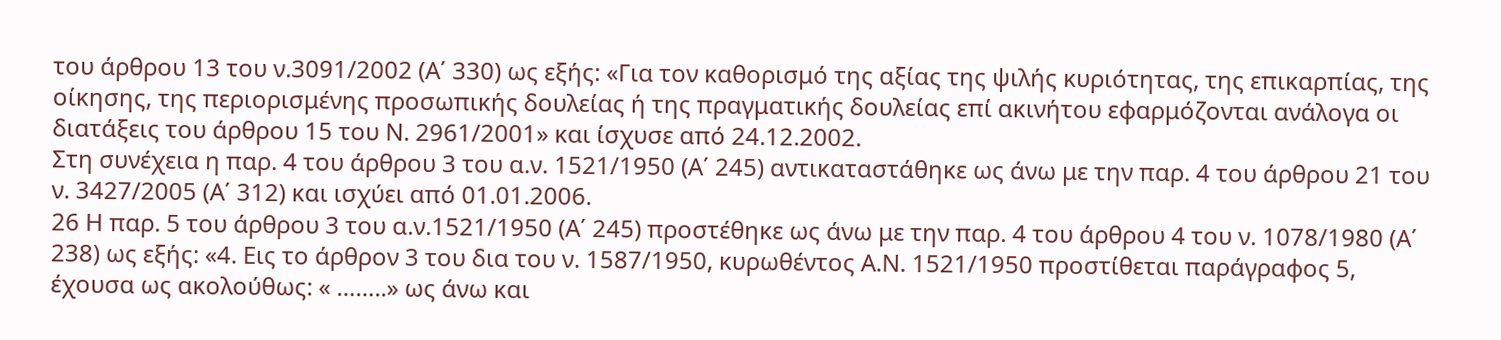του άρθρου 13 του ν.3091/2002 (Α΄ 330) ως εξής: «Για τον καθορισμό της αξίας της ψιλής κυριότητας, της επικαρπίας, της οίκησης, της περιορισμένης προσωπικής δουλείας ή της πραγματικής δουλείας επί ακινήτου εφαρμόζονται ανάλογα οι διατάξεις του άρθρου 15 του Ν. 2961/2001» και ίσχυσε από 24.12.2002.
Στη συνέχεια η παρ. 4 του άρθρου 3 του α.ν. 1521/1950 (Α΄ 245) αντικαταστάθηκε ως άνω με την παρ. 4 του άρθρου 21 του ν. 3427/2005 (Α΄ 312) και ισχύει από 01.01.2006.
26 Η παρ. 5 του άρθρου 3 του α.ν.1521/1950 (Α΄ 245) προστέθηκε ως άνω με την παρ. 4 του άρθρου 4 του ν. 1078/1980 (Α΄ 238) ως εξής: «4. Εις το άρθρον 3 του δια του ν. 1587/1950, κυρωθέντος Α.Ν. 1521/1950 προστίθεται παράγραφος 5, έχουσα ως ακολούθως: « ……..» ως άνω και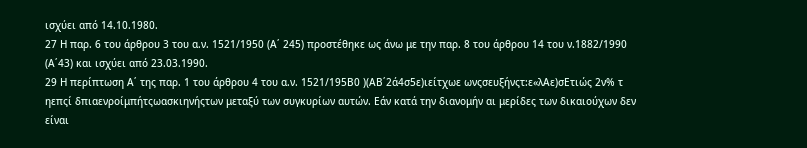ισχύει από 14.10.1980.
27 Η παρ. 6 του άρθρου 3 του α.ν. 1521/1950 (Α΄ 245) προστέθηκε ως άνω με την παρ. 8 του άρθρου 14 του ν.1882/1990 (Α΄43) και ισχύει από 23.03.1990.
29 Η περίπτωση Α΄ της παρ. 1 του άρθρου 4 του α.ν. 1521/195Β0 )(ΑΒ΄2ά4σ5ε)ιείτχωε ωνςσευξήνςτ:ε«λΑε)σΕτιώς 2ν% τ ηεπςί δπιαενροίμπήτςωασκιηνήςτων μεταξύ των συγκυρίων αυτών. Εάν κατά την διανομήν αι μερίδες των δικαιούχων δεν είναι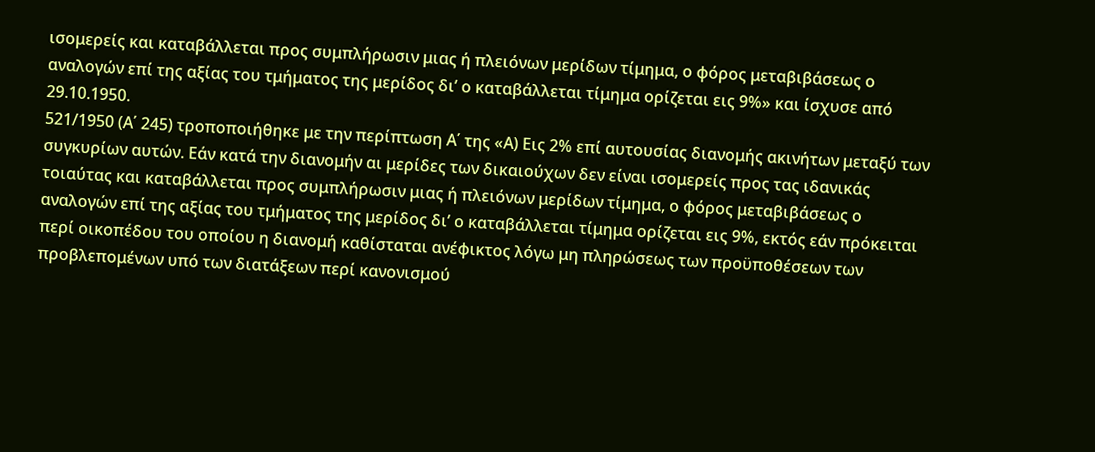ισομερείς και καταβάλλεται προς συμπλήρωσιν μιας ή πλειόνων μερίδων τίμημα, ο φόρος μεταβιβάσεως ο αναλογών επί της αξίας του τμήματος της μερίδος δι’ ο καταβάλλεται τίμημα ορίζεται εις 9%» και ίσχυσε από 29.10.1950.
521/1950 (Α΄ 245) τροποποιήθηκε με την περίπτωση Α΄ της «Α) Εις 2% επί αυτουσίας διανομής ακινήτων μεταξύ των συγκυρίων αυτών. Εάν κατά την διανομήν αι μερίδες των δικαιούχων δεν είναι ισομερείς προς τας ιδανικάς τοιαύτας και καταβάλλεται προς συμπλήρωσιν μιας ή πλειόνων μερίδων τίμημα, ο φόρος μεταβιβάσεως ο αναλογών επί της αξίας του τμήματος της μερίδος δι’ ο καταβάλλεται τίμημα ορίζεται εις 9%, εκτός εάν πρόκειται περί οικοπέδου του οποίου η διανομή καθίσταται ανέφικτος λόγω μη πληρώσεως των προϋποθέσεων των προβλεπομένων υπό των διατάξεων περί κανονισμού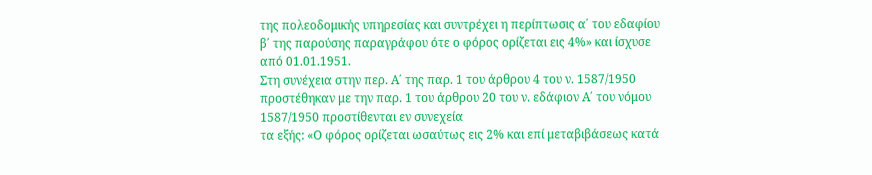της πολεοδομικής υπηρεσίας και συντρέχει η περίπτωσις α΄ του εδαφίου β΄ της παρούσης παραγράφου ότε ο φόρος ορίζεται εις 4%» και ίσχυσε από 01.01.1951.
Στη συνέχεια στην περ. Α΄ της παρ. 1 του άρθρου 4 του ν. 1587/1950 προστέθηκαν με την παρ. 1 του άρθρου 20 του ν. εδάφιον Α΄ του νόμου 1587/1950 προστίθενται εν συνεχεία
τα εξής: «Ο φόρος ορίζεται ωσαύτως εις 2% και επί μεταβιβάσεως κατά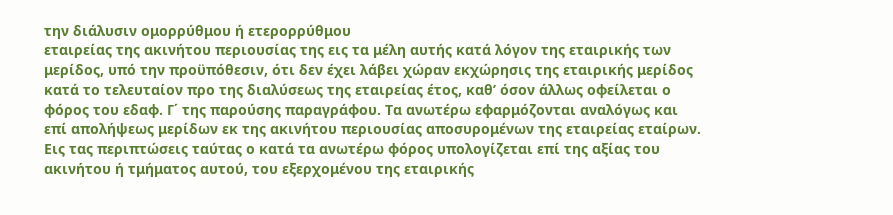την διάλυσιν ομορρύθμου ή ετερορρύθμου
εταιρείας της ακινήτου περιουσίας της εις τα μέλη αυτής κατά λόγον της εταιρικής των μερίδος, υπό την προϋπόθεσιν, ότι δεν έχει λάβει χώραν εκχώρησις της εταιρικής μερίδος κατά το τελευταίον προ της διαλύσεως της εταιρείας έτος, καθ’ όσον άλλως οφείλεται ο φόρος του εδαφ. Γ΄ της παρούσης παραγράφου. Τα ανωτέρω εφαρμόζονται αναλόγως και επί απολήψεως μερίδων εκ της ακινήτου περιουσίας αποσυρομένων της εταιρείας εταίρων. Εις τας περιπτώσεις ταύτας ο κατά τα ανωτέρω φόρος υπολογίζεται επί της αξίας του ακινήτου ή τμήματος αυτού, του εξερχομένου της εταιρικής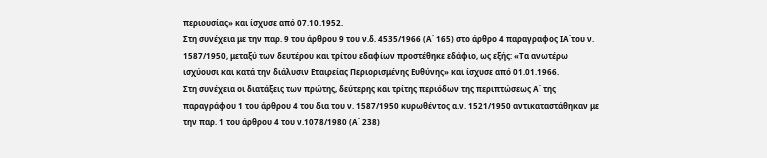περιουσίας» και ίσχυσε από 07.10.1952.
Στη συνέχεια με την παρ. 9 του άρθρου 9 του ν.δ. 4535/1966 (Α΄ 165) στο άρθρο 4 παραγραφος ΙΑ΄του ν. 1587/1950, μεταξύ των δευτέρου και τρίτου εδαφίων προστέθηκε εδάφιο, ως εξής: «Τα ανωτέρω ισχύουσι και κατά την διάλυσιν Εταιρείας Περιορισμένης Ευθύνης» και ίσχυσε από 01.01.1966.
Στη συνέχεια οι διατάξεις των πρώτης, δεύτερης και τρίτης περιόδων της περιπτώσεως Α΄ της παραγράφου 1 του άρθρου 4 του δια του ν. 1587/1950 κυρωθέντος α.ν. 1521/1950 αντικαταστάθηκαν με την παρ. 1 του άρθρου 4 του ν.1078/1980 (Α΄ 238)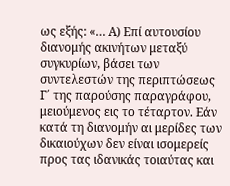ως εξής: «… Α) Επί αυτουσίου διανομής ακινήτων μεταξύ συγκυρίων, βάσει των συντελεστών της περιπτώσεως Γ΄ της παρούσης παραγράφου, μειούμενος εις το τέταρτον. Εάν κατά τη διανομήν αι μερίδες των δικαιούχων δεν είναι ισομερείς προς τας ιδανικάς τοιαύτας και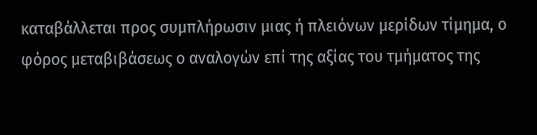καταβάλλεται προς συμπλήρωσιν μιας ή πλειόνων μερίδων τίμημα, ο φόρος μεταβιβάσεως ο αναλογών επί της αξίας του τμήματος της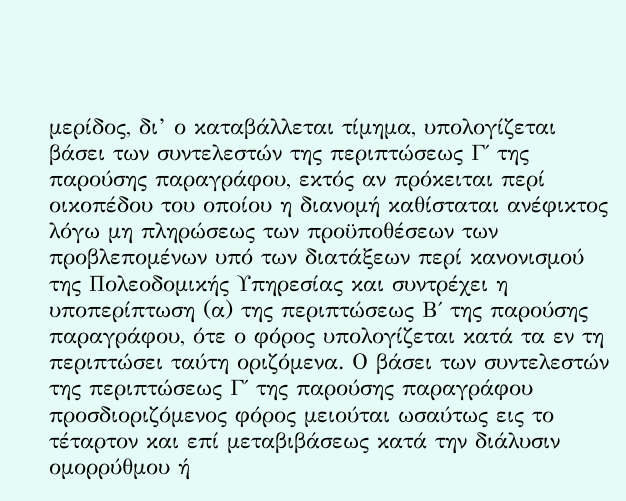μερίδος, δι’ ο καταβάλλεται τίμημα, υπολογίζεται βάσει των συντελεστών της περιπτώσεως Γ΄ της παρούσης παραγράφου, εκτός αν πρόκειται περί οικοπέδου του οποίου η διανομή καθίσταται ανέφικτος λόγω μη πληρώσεως των προϋποθέσεων των προβλεπομένων υπό των διατάξεων περί κανονισμού της Πολεοδομικής Υπηρεσίας και συντρέχει η υποπερίπτωση (α) της περιπτώσεως Β΄ της παρούσης παραγράφου, ότε ο φόρος υπολογίζεται κατά τα εν τη περιπτώσει ταύτη οριζόμενα. Ο βάσει των συντελεστών της περιπτώσεως Γ΄ της παρούσης παραγράφου προσδιοριζόμενος φόρος μειούται ωσαύτως εις το τέταρτον και επί μεταβιβάσεως κατά την διάλυσιν ομορρύθμου ή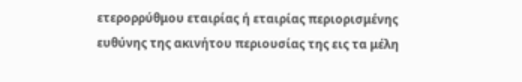ετερορρύθμου εταιρίας ή εταιρίας περιορισμένης ευθύνης της ακινήτου περιουσίας της εις τα μέλη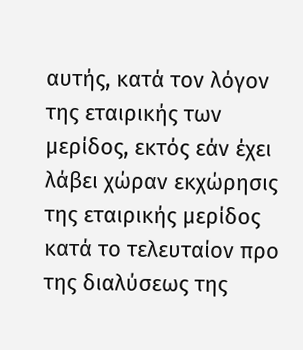αυτής, κατά τον λόγον της εταιρικής των μερίδος, εκτός εάν έχει λάβει χώραν εκχώρησις της εταιρικής μερίδος κατά το τελευταίον προ της διαλύσεως της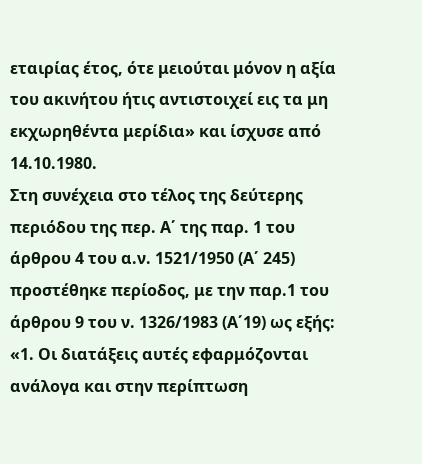εταιρίας έτος, ότε μειούται μόνον η αξία του ακινήτου ήτις αντιστοιχεί εις τα μη εκχωρηθέντα μερίδια» και ίσχυσε από 14.10.1980.
Στη συνέχεια στο τέλος της δεύτερης περιόδου της περ. Α΄ της παρ. 1 του άρθρου 4 του α.ν. 1521/1950 (Α΄ 245) προστέθηκε περίοδος, με την παρ.1 του άρθρου 9 του ν. 1326/1983 (Α΄19) ως εξής: «1. Οι διατάξεις αυτές εφαρμόζονται ανάλογα και στην περίπτωση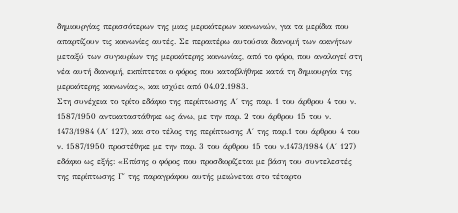δημιουργίας περισσότερων της μιας μερικότερων κοινωνιών, για τα μερίδια που απαρτίζουν τις κοινωνίες αυτές. Σε περαιτέρω αυτούσια διανομή των ακινήτων μεταξύ των συγκυρίων της μερικότερης κοινωνίας, από το φόρο, που αναλογεί στη νέα αυτή διανομή, εκπίπτεται ο φόρος που καταβλήθηκε κατά τη δημιουργία της μερικότερης κοινωνίας», και ισχύει από 04.02.1983.
Στη συνέχεια το τρίτο εδάφιο της περίπτωσης Α΄ της παρ. 1 του άρθρου 4 του ν. 1587/1950 αντικαταστάθηκε ως άνω, με την παρ. 2 του άρθρου 15 του ν. 1473/1984 (Α΄ 127), και στο τέλος της περίπτωσης Α΄ της παρ.1 του άρθρου 4 του ν. 1587/1950 προστέθηκε με την παρ. 3 του άρθρου 15 του ν.1473/1984 (Α΄ 127) εδάφιο ως εξής: «Επίσης ο φόρος που προσδιορίζεται με βάση του συντελεστές της περίπτωσης Γ΄ της παραγράφου αυτής μειώνεται στο τέταρτο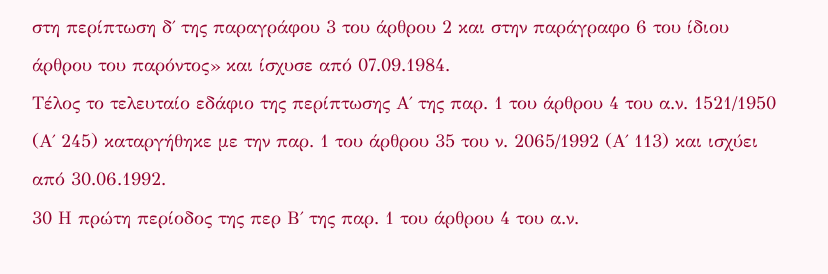στη περίπτωση δ΄ της παραγράφου 3 του άρθρου 2 και στην παράγραφο 6 του ίδιου άρθρου του παρόντος» και ίσχυσε από 07.09.1984.
Τέλος το τελευταίο εδάφιο της περίπτωσης Α΄ της παρ. 1 του άρθρου 4 του α.ν. 1521/1950 (Α΄ 245) καταργήθηκε με την παρ. 1 του άρθρου 35 του ν. 2065/1992 (Α΄ 113) και ισχύει από 30.06.1992.
30 Η πρώτη περίοδος της περ Β΄ της παρ. 1 του άρθρου 4 του α.ν.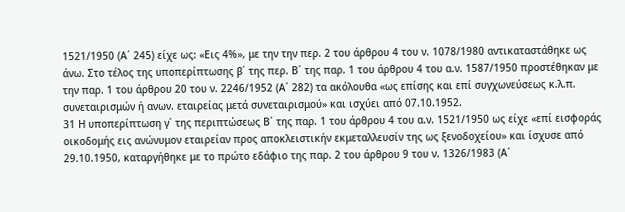1521/1950 (Α΄ 245) είχε ως: «Εις 4%», με την την περ. 2 του άρθρου 4 του ν. 1078/1980 αντικαταστάθηκε ως άνω. Στο τέλος της υποπερίπτωσης β΄ της περ. Β΄ της παρ. 1 του άρθρου 4 του α.ν. 1587/1950 προστέθηκαν με την παρ. 1 του άρθρου 20 του ν. 2246/1952 (Α΄ 282) τα ακόλουθα «ως επίσης και επί συγχωνεύσεως κ.λ.π. συνεταιρισμών ή ανων. εταιρείας μετά συνεταιρισμού» και ισχύει από 07.10.1952.
31 Η υποπερίπτωση γ΄ της περιπτώσεως Β΄ της παρ. 1 του άρθρου 4 του α.ν. 1521/1950 ως είχε «επί εισφοράς οικοδομής εις ανώνυμον εταιρείαν προς αποκλειστικήν εκμεταλλευσίν της ως ξενοδοχείου» και ίσχυσε από 29.10.1950, καταργήθηκε με το πρώτο εδάφιο της παρ. 2 του άρθρου 9 του ν. 1326/1983 (Α΄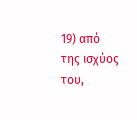19) από της ισχύος του,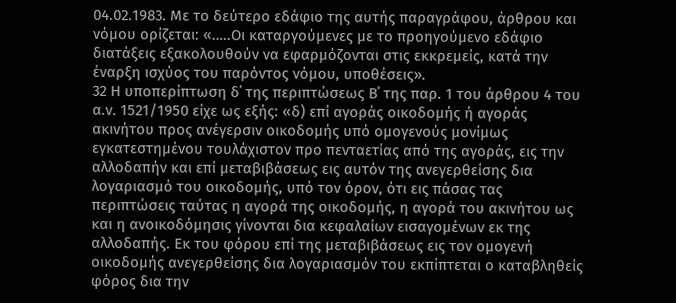04.02.1983. Με το δεύτερο εδάφιο της αυτής παραγράφου, άρθρου και νόμου ορίζεται: «…..Οι καταργούμενες με το προηγούμενο εδάφιο διατάξεις εξακολουθούν να εφαρμόζονται στις εκκρεμείς, κατά την έναρξη ισχύος του παρόντος νόμου, υποθέσεις».
32 Η υποπερίπτωση δ΄ της περιπτώσεως Β΄ της παρ. 1 του άρθρου 4 του α.ν. 1521/1950 είχε ως εξής: «δ) επί αγοράς οικοδομής ή αγοράς ακινήτου προς ανέγερσιν οικοδομής υπό ομογενούς μονίμως εγκατεστημένου τουλάχιστον προ πενταετίας από της αγοράς, εις την αλλοδαπήν και επί μεταβιβάσεως εις αυτόν της ανεγερθείσης δια λογαριασμό του οικοδομής, υπό τον όρον, ότι εις πάσας τας περιπτώσεις ταύτας η αγορά της οικοδομής, η αγορά του ακινήτου ως και η ανοικοδόμησις γίνονται δια κεφαλαίων εισαγομένων εκ της αλλοδαπής. Εκ του φόρου επί της μεταβιβάσεως εις τον ομογενή οικοδομής ανεγερθείσης δια λογαριασμόν του εκπίπτεται ο καταβληθείς φόρος δια την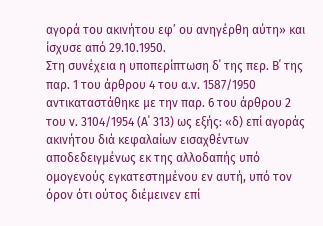αγορά του ακινήτου εφ’ ου ανηγέρθη αύτη» και ίσχυσε από 29.10.1950.
Στη συνέχεια η υποπερίπτωση δ΄ της περ. Β΄ της παρ. 1 του άρθρου 4 του α.ν. 1587/1950 αντικαταστάθηκε με την παρ. 6 του άρθρου 2 του ν. 3104/1954 (Α΄ 313) ως εξής: «δ) επί αγοράς ακινήτου διά κεφαλαίων εισαχθέντων αποδεδειγμένως εκ της αλλοδαπής υπό ομογενούς εγκατεστημένου εν αυτή, υπό τον όρον ότι ούτος διέμεινεν επί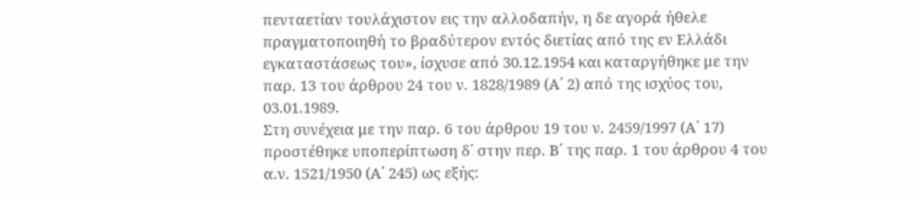πενταετίαν τουλάχιστον εις την αλλοδαπήν, η δε αγορά ήθελε πραγματοποιηθή το βραδύτερον εντός διετίας από της εν Ελλάδι εγκαταστάσεως του», ίσχυσε από 30.12.1954 και καταργήθηκε με την παρ. 13 του άρθρου 24 του ν. 1828/1989 (Α΄ 2) από της ισχύος του, 03.01.1989.
Στη συνέχεια με την παρ. 6 του άρθρου 19 του ν. 2459/1997 (Α΄ 17) προστέθηκε υποπερίπτωση δ΄ στην περ. Β΄ της παρ. 1 του άρθρου 4 του α.ν. 1521/1950 (Α΄ 245) ως εξής: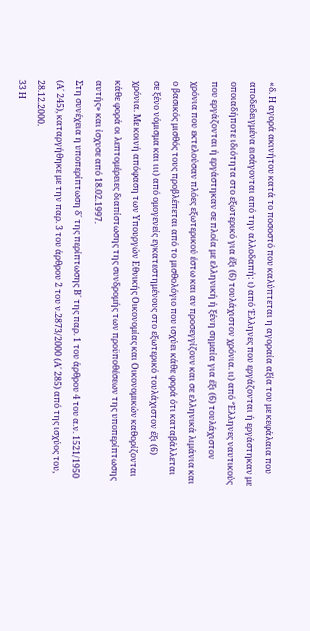«δ. Η αγορά ακινήτου κατά το ποσοστό που καλύπτεται η αγοραία αξία του με κεφάλαια που αποδεδειγμένα εισάγονται από την αλλοδαπή: ι) από Έλληνες που εργάζονται ή εργάστηκαν με οποιαδήποτε ιδιότητα στο εξωτερικό για έξι (6) τουλάχιστον χρόνια. ιι) από ‘Έλληνες ναυτικούς που εργάζονται ή εργάστηκαν σε πλοία με ελληνική ή ξένη σημαία για έξι (6) τουλάχιστον χρόνια που εκτελούσαν πλόες εξωτερικού έστω και αν προσεγγίζουν και σε ελληνικά λιμάνια και ο βασικός μισθός τους προβλέπεται από το μισθολόγιο που ισχύει κάθε φορά ότι καταβάλλεται σε ξένο νόμισμα και ιιι) από ομογενείς εγκατεστημένους στο εξωτερικό τουλάχιστον έξι (6) χρόνια. Με κοινή απόφαση των Υπουργών Εθνικής Οικονομίας και Οικονομικών καθορίζονται κάθε φορά οι λεπτομέρειες διαπίστωσης της συνδρομής των προϋποθέσεων της υποπερίπτωσης αυτής» και ίσχυσε από 18.02.1997.
Στη συνέχεια η υποπερίπτωση δ΄ της περίπτωσης Β΄ της παρ. 1 του άρθρου 4 του α.ν. 1521/1950 (Α΄ 245), καταργήθηκε με την παρ. 3 του άρθρου 2 του ν.2873/2000 (Α΄ 285) από της ισχύος του, 28.12.2000.
33 Η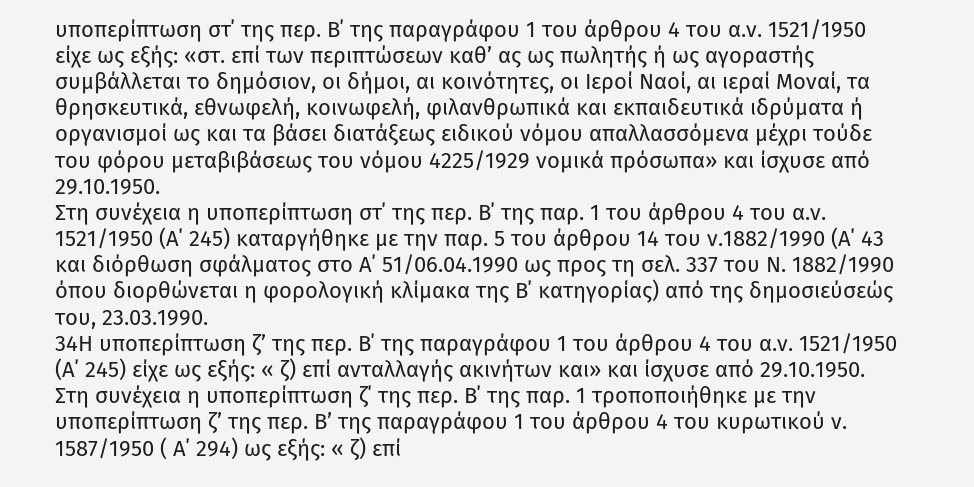υποπερίπτωση στ΄ της περ. Β΄ της παραγράφου 1 του άρθρου 4 του α.ν. 1521/1950 είχε ως εξής: «στ. επί των περιπτώσεων καθ’ ας ως πωλητής ή ως αγοραστής συμβάλλεται το δημόσιον, οι δήμοι, αι κοινότητες, οι Ιεροί Ναοί, αι ιεραί Μοναί, τα θρησκευτικά, εθνωφελή, κοινωφελή, φιλανθρωπικά και εκπαιδευτικά ιδρύματα ή οργανισμοί ως και τα βάσει διατάξεως ειδικού νόμου απαλλασσόμενα μέχρι τούδε του φόρου μεταβιβάσεως του νόμου 4225/1929 νομικά πρόσωπα» και ίσχυσε από 29.10.1950.
Στη συνέχεια η υποπερίπτωση στ΄ της περ. Β΄ της παρ. 1 του άρθρου 4 του α.ν. 1521/1950 (Α΄ 245) καταργήθηκε με την παρ. 5 του άρθρου 14 του ν.1882/1990 (Α΄ 43 και διόρθωση σφάλματος στο Α΄ 51/06.04.1990 ως προς τη σελ. 337 του Ν. 1882/1990 όπου διορθώνεται η φορολογική κλίμακα της Β΄ κατηγορίας) από της δημοσιεύσεώς του, 23.03.1990.
34Η υποπερίπτωση ζ’ της περ. Β΄ της παραγράφου 1 του άρθρου 4 του α.ν. 1521/1950 (Α΄ 245) είχε ως εξής: « ζ) επί ανταλλαγής ακινήτων και» και ίσχυσε από 29.10.1950.
Στη συνέχεια η υποπερίπτωση ζ΄ της περ. Β΄ της παρ. 1 τροποποιήθηκε με την υποπερίπτωση ζ’ της περ. Β’ της παραγράφου 1 του άρθρου 4 του κυρωτικού ν. 1587/1950 ( Α΄ 294) ως εξής: « ζ) επί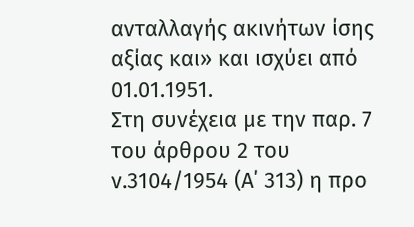ανταλλαγής ακινήτων ίσης αξίας και» και ισχύει από 01.01.1951.
Στη συνέχεια με την παρ. 7 του άρθρου 2 του ν.3104/1954 (Α΄ 313) η προ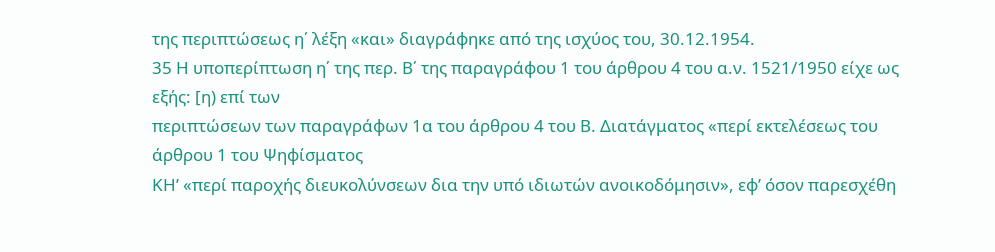της περιπτώσεως η΄ λέξη «και» διαγράφηκε από της ισχύος του, 30.12.1954.
35 Η υποπερίπτωση η΄ της περ. Β΄ της παραγράφου 1 του άρθρου 4 του α.ν. 1521/1950 είχε ως εξής: [η) επί των
περιπτώσεων των παραγράφων 1α του άρθρου 4 του Β. Διατάγματος «περί εκτελέσεως του άρθρου 1 του Ψηφίσματος
ΚΗ’ «περί παροχής διευκολύνσεων δια την υπό ιδιωτών ανοικοδόμησιν», εφ’ όσον παρεσχέθη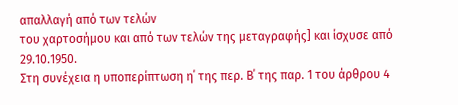απαλλαγή από των τελών
του χαρτοσήμου και από των τελών της μεταγραφής] και ίσχυσε από 29.10.1950.
Στη συνέχεια η υποπερίπτωση η΄ της περ. Β΄ της παρ. 1 του άρθρου 4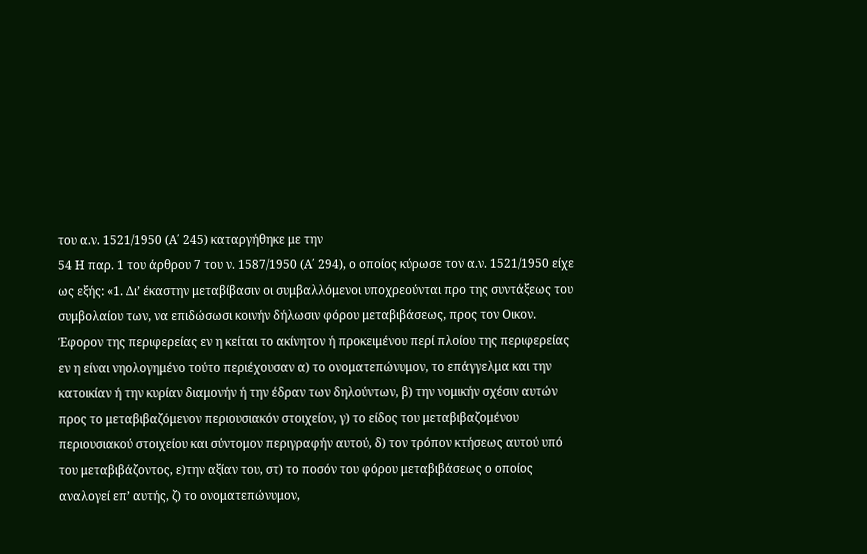του α.ν. 1521/1950 (Α΄ 245) καταργήθηκε με την
54 Η παρ. 1 του άρθρου 7 του ν. 1587/1950 (Α΄ 294), ο οποίος κύρωσε τον α.ν. 1521/1950 είχε ως εξής: «1. Δι’ έκαστην μεταβίβασιν οι συμβαλλόμενοι υποχρεούνται προ της συντάξεως του συμβολαίου των, να επιδώσωσι κοινήν δήλωσιν φόρου μεταβιβάσεως, προς τον Οικον. Έφορον της περιφερείας εν η κείται το ακίνητον ή προκειμένου περί πλοίου της περιφερείας εν η είναι νηολογημένο τούτο περιέχουσαν α) το ονοματεπώνυμον, το επάγγελμα και την κατοικίαν ή την κυρίαν διαμονήν ή την έδραν των δηλούντων, β) την νομικήν σχέσιν αυτών προς το μεταβιβαζόμενον περιουσιακόν στοιχείον, γ) το είδος του μεταβιβαζομένου περιουσιακού στοιχείου και σύντομον περιγραφήν αυτού, δ) τον τρόπον κτήσεως αυτού υπό του μεταβιβάζοντος, ε)την αξίαν του, στ) το ποσόν του φόρου μεταβιβάσεως ο οποίος αναλογεί επ’ αυτής, ζ) το ονοματεπώνυμον,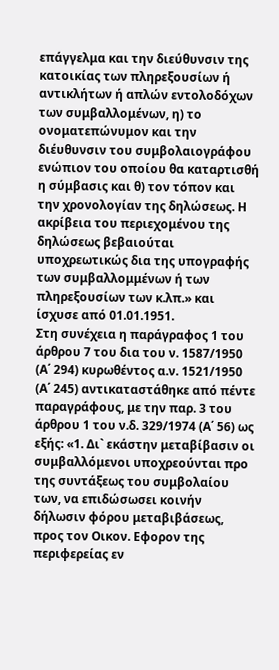επάγγελμα και την διεύθυνσιν της κατοικίας των πληρεξουσίων ή αντικλήτων ή απλών εντολοδόχων των συμβαλλομένων, η) το ονοματεπώνυμον και την διέυθυνσιν του συμβολαιογράφου ενώπιον του οποίου θα καταρτισθή η σύμβασις και θ) τον τόπον και την χρονολογίαν της δηλώσεως. Η ακρίβεια του περιεχομένου της δηλώσεως βεβαιούται υποχρεωτικώς δια της υπογραφής των συμβαλλομμένων ή των πληρεξουσίων των κ.λπ.» και ίσχυσε από 01.01.1951.
Στη συνέχεια η παράγραφος 1 του άρθρου 7 του δια του ν. 1587/1950 (Α΄ 294) κυρωθέντος α.ν. 1521/1950 (Α΄ 245) αντικαταστάθηκε από πέντε παραγράφους, με την παρ. 3 του άρθρου 1 του ν.δ. 329/1974 (Α΄ 56) ως εξής: «1. Δι` εκάστην μεταβίβασιν οι συμβαλλόμενοι υποχρεούνται προ της συντάξεως του συμβολαίου των, να επιδώσωσει κοινήν δήλωσιν φόρου μεταβιβάσεως, προς τον Οικον. Εφορον της περιφερείας εν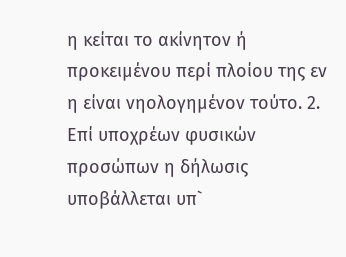η κείται το ακίνητον ή προκειμένου περί πλοίου της εν η είναι νηολογημένον τούτο. 2. Επί υποχρέων φυσικών προσώπων η δήλωσις υποβάλλεται υπ`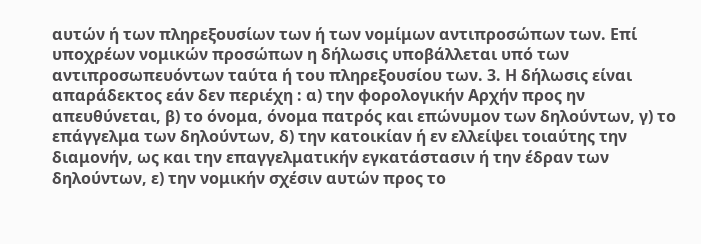αυτών ή των πληρεξουσίων των ή των νομίμων αντιπροσώπων των. Επί υποχρέων νομικών προσώπων η δήλωσις υποβάλλεται υπό των αντιπροσωπευόντων ταύτα ή του πληρεξουσίου των. 3. Η δήλωσις είναι απαράδεκτος εάν δεν περιέχη : α) την φορολογικήν Αρχήν προς ην απευθύνεται, β) το όνομα, όνομα πατρός και επώνυμον των δηλούντων, γ) το επάγγελμα των δηλούντων, δ) την κατοικίαν ή εν ελλείψει τοιαύτης την διαμονήν, ως και την επαγγελματικήν εγκατάστασιν ή την έδραν των δηλούντων, ε) την νομικήν σχέσιν αυτών προς το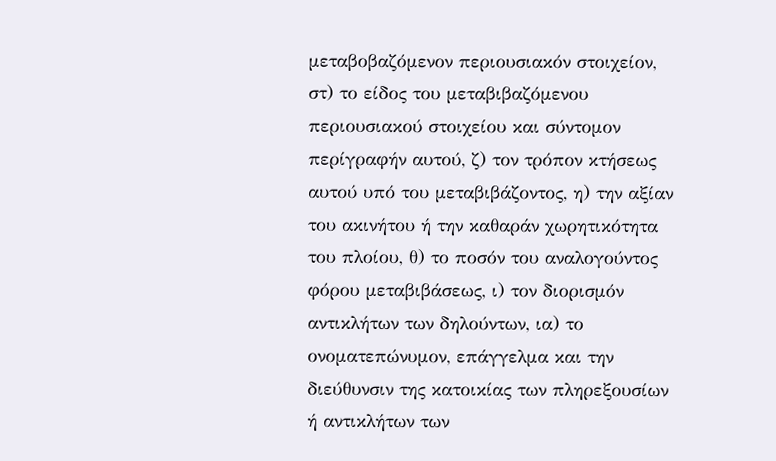μεταβοβαζόμενον περιουσιακόν στοιχείον, στ) το είδος του μεταβιβαζόμενου περιουσιακού στοιχείου και σύντομον περίγραφήν αυτού, ζ) τον τρόπον κτήσεως αυτού υπό του μεταβιβάζοντος, η) την αξίαν του ακινήτου ή την καθαράν χωρητικότητα του πλοίου, θ) το ποσόν του αναλογούντος φόρου μεταβιβάσεως, ι) τον διορισμόν αντικλήτων των δηλούντων, ια) το ονοματεπώνυμον, επάγγελμα και την διεύθυνσιν της κατοικίας των πληρεξουσίων ή αντικλήτων των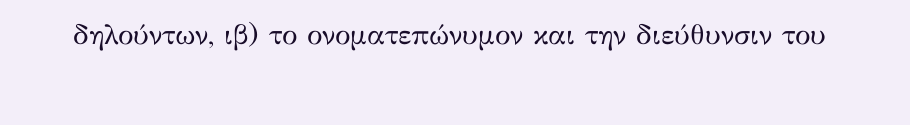δηλούντων, ιβ) το ονοματεπώνυμον και την διεύθυνσιν του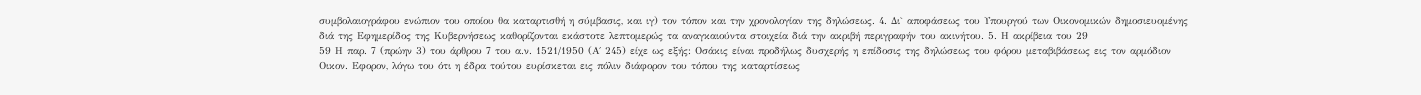συμβολαιογράφου ενώπιον του οποίου θα καταρτισθή η σύμβασις, και ιγ) τον τόπον και την χρονολογίαν της δηλώσεως. 4. Δι` αποφάσεως του Υπουργού των Οικονομικών δημοσιευομένης διά της Εφημερίδος της Κυβερνήσεως καθορίζονται εκάστοτε λεπτομερώς τα αναγκαιούντα στοιχεία διά την ακριβή περιγραφήν του ακινήτου. 5. Η ακρίβεια του 29
59 Η παρ. 7 (πρώην 3) του άρθρου 7 του α.ν. 1521/1950 (Α΄ 245) είχε ως εξής: Οσάκις είναι προδήλως δυσχερής η επίδοσις της δηλώσεως του φόρου μεταβιβάσεως εις τον αρμόδιον Οικον. Εφορον, λόγω του ότι η έδρα τούτου ευρίσκεται εις πόλιν διάφορον του τόπου της καταρτίσεως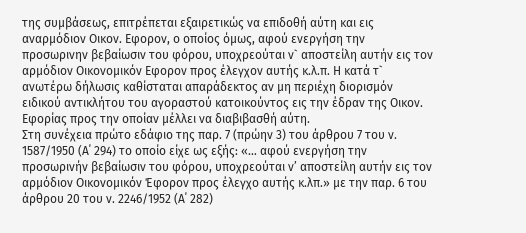της συμβάσεως, επιτρέπεται εξαιρετικώς να επιδοθή αύτη και εις αναρμόδιον Οικον. Εφορον, ο οποίος όμως, αφού ενεργήση την προσωρινην βεβαίωσιν του φόρου, υποχρεούται ν` αποστείλη αυτήν εις τον αρμόδιον Οικονομικόν Εφορον προς έλεγχον αυτής κ.λ.π. Η κατά τ` ανωτέρω δήλωσις καθίσταται απαράδεκτος αν μη περιέχη διορισμόν ειδικού αντικλήτου του αγοραστού κατοικούντος εις την έδραν της Οικον. Εφορίας προς την οποίαν μέλλει να διαβιβασθή αύτη.
Στη συνέχεια πρώτο εδάφιο της παρ. 7 (πρώην 3) του άρθρου 7 του ν. 1587/1950 (Α΄ 294) το οποίο είχε ως εξής: «… αφού ενεργήση την προσωρινήν βεβαίωσιν του φόρου, υποχρεούται ν’ αποστείλη αυτήν εις τον αρμόδιον Οικονομικόν Έφορον προς έλεγχο αυτής κ.λπ.» με την παρ. 6 του άρθρου 20 του ν. 2246/1952 (Α΄ 282)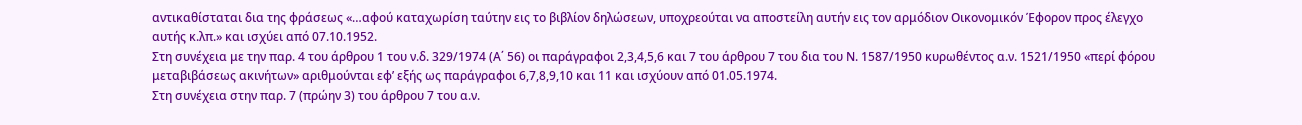αντικαθίσταται δια της φράσεως «…αφού καταχωρίση ταύτην εις το βιβλίον δηλώσεων, υποχρεούται να αποστείλη αυτήν εις τον αρμόδιον Οικονομικόν Έφορον προς έλεγχο αυτής κ.λπ.» και ισχύει από 07.10.1952.
Στη συνέχεια με την παρ. 4 του άρθρου 1 του ν.δ. 329/1974 (Α΄ 56) οι παράγραφοι 2,3,4,5,6 και 7 του άρθρου 7 του δια του Ν. 1587/1950 κυρωθέντος α.ν. 1521/1950 «περί φόρου μεταβιβάσεως ακινήτων» αριθμούνται εφ’ εξής ως παράγραφοι 6,7,8,9,10 και 11 και ισχύουν από 01.05.1974.
Στη συνέχεια στην παρ. 7 (πρώην 3) του άρθρου 7 του α.ν.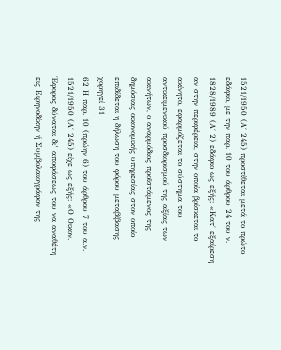1521/1950 (Α΄ 245) προστίθεται μετά το πρώτο εδάφιο, με την παρ. 10 του άρθρου 24 του ν. 1828/1989 (Α΄ 2) εδάφιο ως εξής: «Κατ΄ εξαίρεση αν στην περιφέρεια, στην οποία βρίσκεται το ακίνητο, εφαρμόζεται το σύστημα του αντικειμενικού προσδιορισμού της αξίας των ακινήτων, ο αναρμόδιος προϊστάμενος της δημόσιας οικονομικής υπηρεσίας στον οποίο επιδίδεται η δήλωση του φόρου μεταβίβασης χορηγεί 31
62 Η παρ. 10 (πρώην 6) του άρθρου 7 του α.ν. 1521/1950 (Α΄ 245) είχε ως εξής: «Ο Οικον. Έφορος δύναται δι’ αποφάσεως του να αναθέτη εις Ειρηνοδίκην ή Συμβολαιογράφον της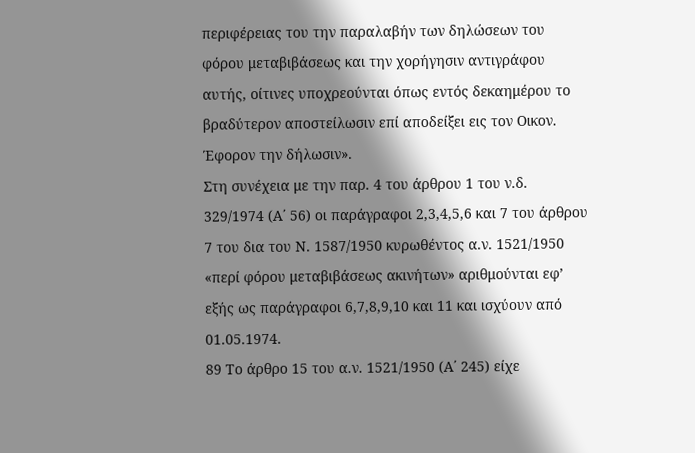περιφέρειας του την παραλαβήν των δηλώσεων του φόρου μεταβιβάσεως και την χορήγησιν αντιγράφου αυτής, οίτινες υποχρεούνται όπως εντός δεκαημέρου το βραδύτερον αποστείλωσιν επί αποδείξει εις τον Οικον. Έφορον την δήλωσιν».
Στη συνέχεια με την παρ. 4 του άρθρου 1 του ν.δ. 329/1974 (Α΄ 56) οι παράγραφοι 2,3,4,5,6 και 7 του άρθρου 7 του δια του Ν. 1587/1950 κυρωθέντος α.ν. 1521/1950 «περί φόρου μεταβιβάσεως ακινήτων» αριθμούνται εφ’ εξής ως παράγραφοι 6,7,8,9,10 και 11 και ισχύουν από 01.05.1974.
89 Το άρθρο 15 του α.ν. 1521/1950 (Α΄ 245) είχε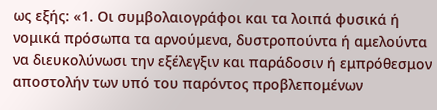ως εξής: «1. Οι συμβολαιογράφοι και τα λοιπά φυσικά ή νομικά πρόσωπα τα αρνούμενα, δυστροπούντα ή αμελούντα να διευκολύνωσι την εξέλεγξιν και παράδοσιν ή εμπρόθεσμον αποστολήν των υπό του παρόντος προβλεπομένων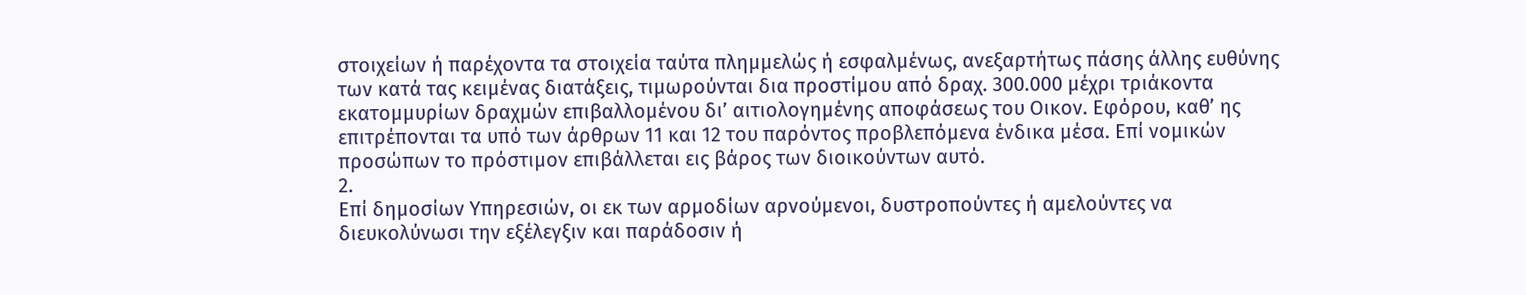στοιχείων ή παρέχοντα τα στοιχεία ταύτα πλημμελώς ή εσφαλμένως, ανεξαρτήτως πάσης άλλης ευθύνης των κατά τας κειμένας διατάξεις, τιμωρούνται δια προστίμου από δραχ. 300.000 μέχρι τριάκοντα εκατομμυρίων δραχμών επιβαλλομένου δι’ αιτιολογημένης αποφάσεως του Οικον. Εφόρου, καθ’ ης επιτρέπονται τα υπό των άρθρων 11 και 12 του παρόντος προβλεπόμενα ένδικα μέσα. Επί νομικών προσώπων το πρόστιμον επιβάλλεται εις βάρος των διοικούντων αυτό.
2.
Επί δημοσίων Υπηρεσιών, οι εκ των αρμοδίων αρνούμενοι, δυστροπούντες ή αμελούντες να διευκολύνωσι την εξέλεγξιν και παράδοσιν ή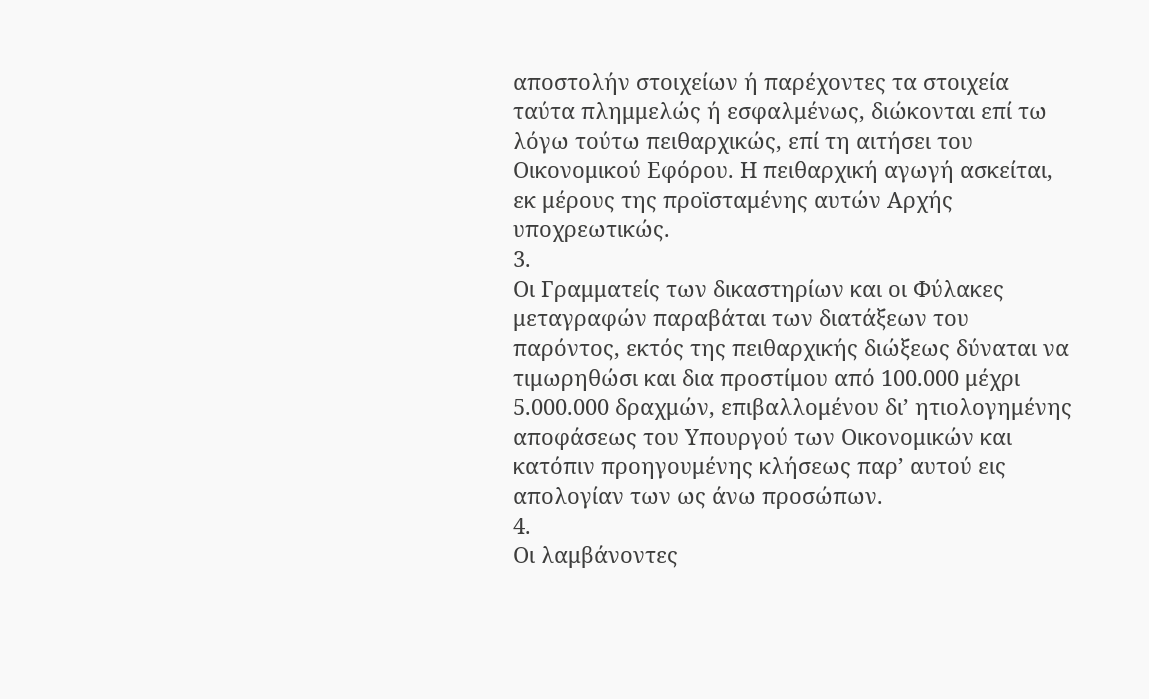αποστολήν στοιχείων ή παρέχοντες τα στοιχεία ταύτα πλημμελώς ή εσφαλμένως, διώκονται επί τω λόγω τούτω πειθαρχικώς, επί τη αιτήσει του Οικονομικού Εφόρου. Η πειθαρχική αγωγή ασκείται, εκ μέρους της προϊσταμένης αυτών Αρχής υποχρεωτικώς.
3.
Οι Γραμματείς των δικαστηρίων και οι Φύλακες μεταγραφών παραβάται των διατάξεων του παρόντος, εκτός της πειθαρχικής διώξεως δύναται να τιμωρηθώσι και δια προστίμου από 100.000 μέχρι 5.000.000 δραχμών, επιβαλλομένου δι’ ητιολογημένης αποφάσεως του Υπουργού των Οικονομικών και κατόπιν προηγουμένης κλήσεως παρ’ αυτού εις απολογίαν των ως άνω προσώπων.
4.
Οι λαμβάνοντες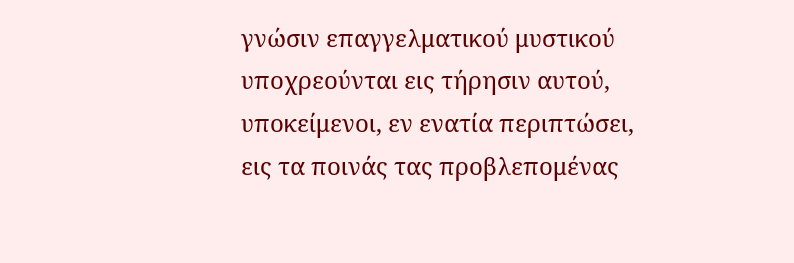γνώσιν επαγγελματικού μυστικού υποχρεούνται εις τήρησιν αυτού, υποκείμενοι, εν ενατία περιπτώσει, εις τα ποινάς τας προβλεπομένας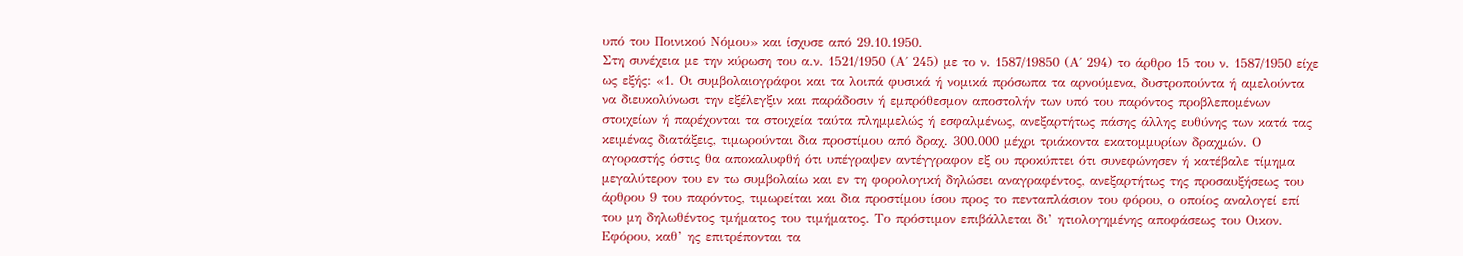υπό του Ποινικού Νόμου» και ίσχυσε από 29.10.1950.
Στη συνέχεια με την κύρωση του α.ν. 1521/1950 (Α΄ 245) με το ν. 1587/19850 (Α΄ 294) το άρθρο 15 του ν. 1587/1950 είχε ως εξής: «1. Οι συμβολαιογράφοι και τα λοιπά φυσικά ή νομικά πρόσωπα τα αρνούμενα, δυστροπούντα ή αμελούντα να διευκολύνωσι την εξέλεγξιν και παράδοσιν ή εμπρόθεσμον αποστολήν των υπό του παρόντος προβλεπομένων στοιχείων ή παρέχονται τα στοιχεία ταύτα πλημμελώς ή εσφαλμένως, ανεξαρτήτως πάσης άλλης ευθύνης των κατά τας κειμένας διατάξεις, τιμωρούνται δια προστίμου από δραχ. 300.000 μέχρι τριάκοντα εκατομμυρίων δραχμών. Ο αγοραστής όστις θα αποκαλυφθή ότι υπέγραψεν αντέγγραφον εξ ου προκύπτει ότι συνεφώνησεν ή κατέβαλε τίμημα μεγαλύτερον του εν τω συμβολαίω και εν τη φορολογική δηλώσει αναγραφέντος, ανεξαρτήτως της προσαυξήσεως του άρθρου 9 του παρόντος, τιμωρείται και δια προστίμου ίσου προς το πενταπλάσιον του φόρου, ο οποίος αναλογεί επί του μη δηλωθέντος τμήματος του τιμήματος. Το πρόστιμον επιβάλλεται δι’ ητιολογημένης αποφάσεως του Οικον. Εφόρου, καθ’ ης επιτρέπονται τα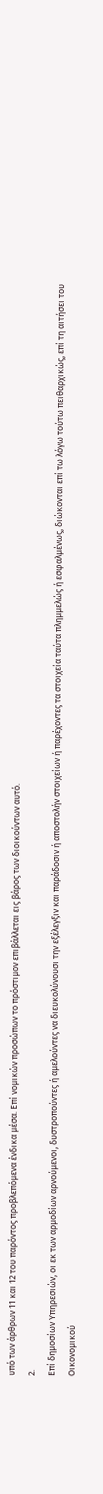υπό των άρθρων 11 και 12 του παρόντος προβλεπόμενα ένδικα μέσα. Επί νομικών προσώπων το πρόστιμον επιβάλλεται εις βάρος των διοικούντων αυτό.
2.
Επί δημοσίων Υπηρεσιών, οι εκ των αρμοδίων αρνούμενοι, δυστροπούντες ή αμελούντες να διευκολύνουσι την εξέλεγξιν και παράδοσιν ή αποστολήν στοιχείων ή παρέχοντες τα στοιχεία ταύτα πλημμελώς ή εσφαλμένως, διώκονται επί τω λόγω τούτω πειθαρχικώς, επί τη αιτήσει του Οικονομικού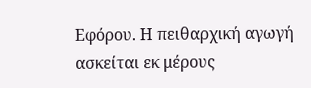Εφόρου. Η πειθαρχική αγωγή ασκείται εκ μέρους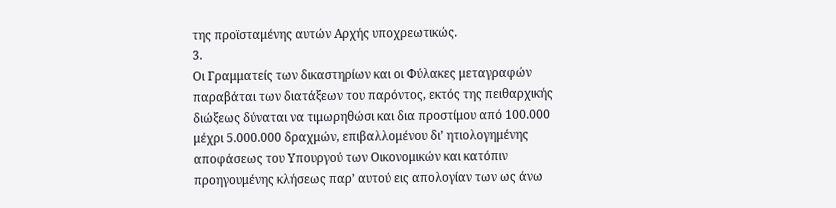της προϊσταμένης αυτών Αρχής υποχρεωτικώς.
3.
Οι Γραμματείς των δικαστηρίων και οι Φύλακες μεταγραφών παραβάται των διατάξεων του παρόντος, εκτός της πειθαρχικής διώξεως δύναται να τιμωρηθώσι και δια προστίμου από 100.000 μέχρι 5.000.000 δραχμών, επιβαλλομένου δι’ ητιολογημένης αποφάσεως του Υπουργού των Οικονομικών και κατόπιν προηγουμένης κλήσεως παρ’ αυτού εις απολογίαν των ως άνω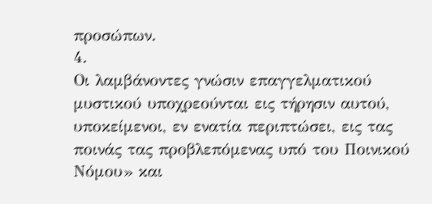προσώπων.
4.
Οι λαμβάνοντες γνώσιν επαγγελματικού μυστικού υποχρεούνται εις τήρησιν αυτού, υποκείμενοι, εν ενατία περιπτώσει, εις τας ποινάς τας προβλεπόμενας υπό του Ποινικού Νόμου» και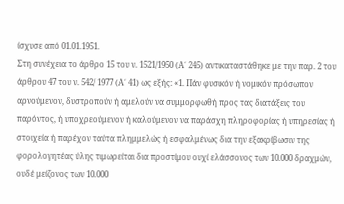ίσχυσε από 01.01.1951.
Στη συνέχεια το άρθρο 15 του ν. 1521/1950 (Α΄ 245) αντικαταστάθηκε με την παρ. 2 του άρθρου 47 του ν. 542/ 1977 (Α΄ 41) ως εξής: «1. Πάν φυσικόν ή νομικόν πρόσωπον αρνούμενον, δυστροπούν ή αμελούν να συμμορφωθή προς τας διατάξεις του παρόντος, ή υποχρεούμενον ή καλούμενον να παράσχη πληροφορίας ή υπηρεσίας ή στοιχεία ή παρέχον ταύτα πλημμελώς ή εσφαλμένως δια την εξακρίβωσιν της φορολογητέας ύλης τιμωρείται δια προστίμου ουχί ελάσσονος των 10.000 δραχμών, ουδέ μείζονος των 10.000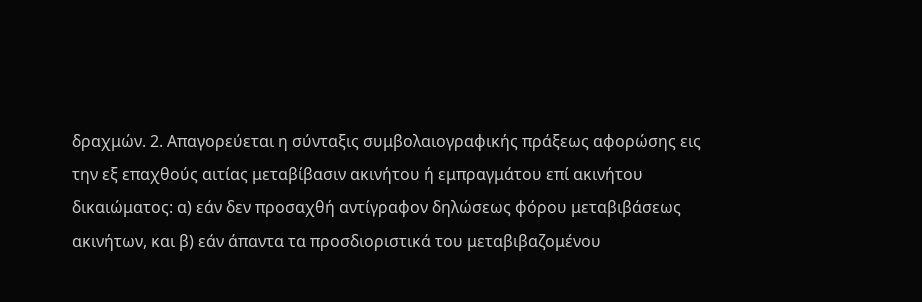δραχμών. 2. Απαγορεύεται η σύνταξις συμβολαιογραφικής πράξεως αφορώσης εις την εξ επαχθούς αιτίας μεταβίβασιν ακινήτου ή εμπραγμάτου επί ακινήτου δικαιώματος: α) εάν δεν προσαχθή αντίγραφον δηλώσεως φόρου μεταβιβάσεως ακινήτων, και β) εάν άπαντα τα προσδιοριστικά του μεταβιβαζομένου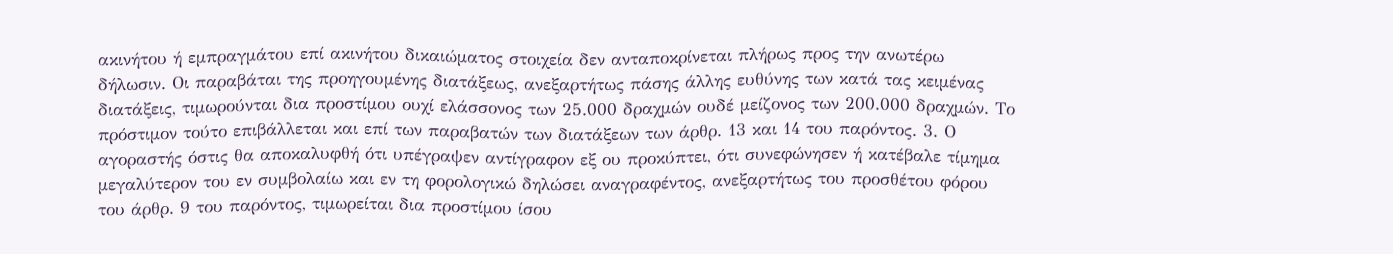ακινήτου ή εμπραγμάτου επί ακινήτου δικαιώματος στοιχεία δεν ανταποκρίνεται πλήρως προς την ανωτέρω δήλωσιν. Οι παραβάται της προηγουμένης διατάξεως, ανεξαρτήτως πάσης άλλης ευθύνης των κατά τας κειμένας διατάξεις, τιμωρούνται δια προστίμου ουχί ελάσσονος των 25.000 δραχμών ουδέ μείζονος των 200.000 δραχμών. Το πρόστιμον τούτο επιβάλλεται και επί των παραβατών των διατάξεων των άρθρ. 13 και 14 του παρόντος. 3. Ο αγοραστής όστις θα αποκαλυφθή ότι υπέγραψεν αντίγραφον εξ ου προκύπτει, ότι συνεφώνησεν ή κατέβαλε τίμημα μεγαλύτερον του εν συμβολαίω και εν τη φορολογικώ δηλώσει αναγραφέντος, ανεξαρτήτως του προσθέτου φόρου του άρθρ. 9 του παρόντος, τιμωρείται δια προστίμου ίσου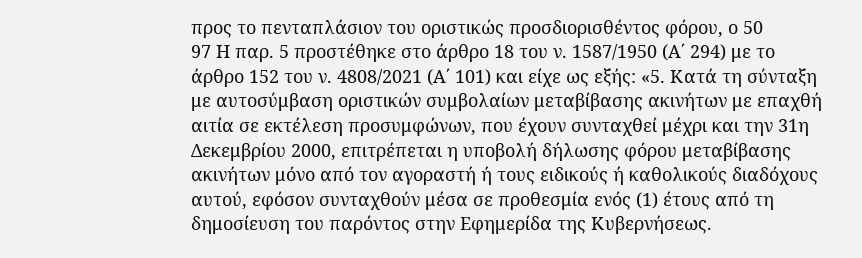προς το πενταπλάσιον του οριστικώς προσδιορισθέντος φόρου, ο 50
97 Η παρ. 5 προστέθηκε στο άρθρο 18 του ν. 1587/1950 (Α΄ 294) με το άρθρο 152 του ν. 4808/2021 (Α΄ 101) και είχε ως εξής: «5. Κατά τη σύνταξη με αυτοσύμβαση οριστικών συμβολαίων μεταβίβασης ακινήτων με επαχθή αιτία σε εκτέλεση προσυμφώνων, που έχουν συνταχθεί μέχρι και την 31η Δεκεμβρίου 2000, επιτρέπεται η υποβολή δήλωσης φόρου μεταβίβασης ακινήτων μόνο από τον αγοραστή ή τους ειδικούς ή καθολικούς διαδόχους αυτού, εφόσον συνταχθούν μέσα σε προθεσμία ενός (1) έτους από τη δημοσίευση του παρόντος στην Εφημερίδα της Κυβερνήσεως.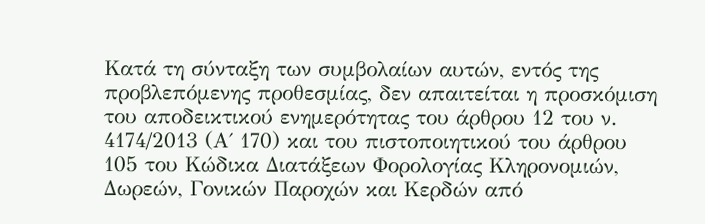Κατά τη σύνταξη των συμβολαίων αυτών, εντός της προβλεπόμενης προθεσμίας, δεν απαιτείται η προσκόμιση του αποδεικτικού ενημερότητας του άρθρου 12 του ν. 4174/2013 (Α΄ 170) και του πιστοποιητικού του άρθρου 105 του Κώδικα Διατάξεων Φορολογίας Κληρονομιών, Δωρεών, Γονικών Παροχών και Κερδών από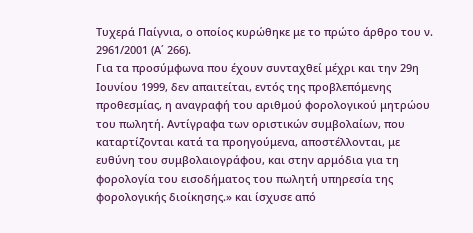Τυχερά Παίγνια, ο οποίος κυρώθηκε με το πρώτο άρθρο του ν. 2961/2001 (Α΄ 266).
Για τα προσύμφωνα που έχουν συνταχθεί μέχρι και την 29η Ιουνίου 1999, δεν απαιτείται, εντός της προβλεπόμενης προθεσμίας, η αναγραφή του αριθμού φορολογικού μητρώου του πωλητή. Αντίγραφα των οριστικών συμβολαίων, που καταρτίζονται κατά τα προηγούμενα, αποστέλλονται, με ευθύνη του συμβολαιογράφου, και στην αρμόδια για τη φορολογία του εισοδήματος του πωλητή υπηρεσία της φορολογικής διοίκησης.» και ίσχυσε από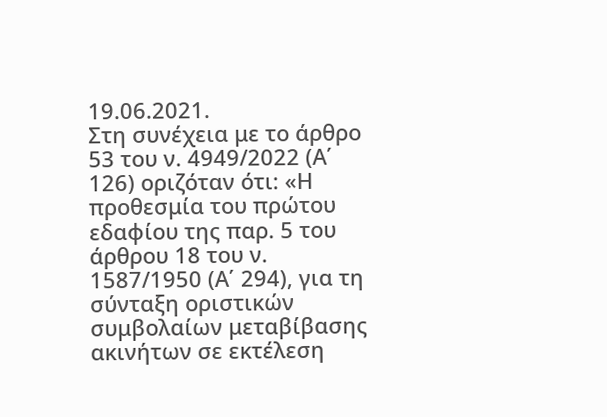19.06.2021.
Στη συνέχεια με το άρθρο 53 του ν. 4949/2022 (Α΄ 126) οριζόταν ότι: «Η προθεσμία του πρώτου εδαφίου της παρ. 5 του άρθρου 18 του ν. 1587/1950 (Α΄ 294), για τη σύνταξη οριστικών συμβολαίων μεταβίβασης ακινήτων σε εκτέλεση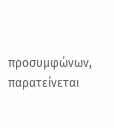προσυμφώνων, παρατείνεται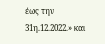έως την 31η.12.2022.» και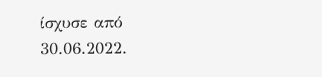ίσχυσε από 30.06.2022.